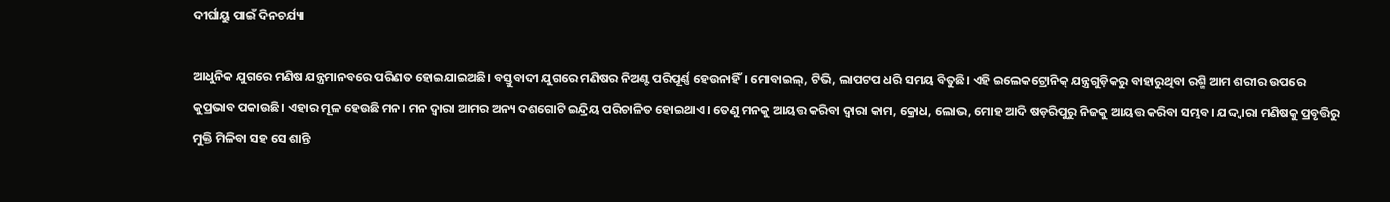ଦୀର୍ଘାୟୁ ପାଇଁ ଦିନଚର୍ଯ୍ୟା

ଆଧୁନିକ ଯୁଗରେ ମଣିଷ ଯନ୍ତ୍ରମାନବରେ ପରିଣତ ହୋଇଯାଇଅଛି। ବସ୍ତୁବାଦୀ ଯୁଗରେ ମଣିଷର ନିଅଣ୍ଟ ପରିପୂର୍ଣ୍ଣ ହେଉନାହିଁ। ମୋବାଇଲ୍‌, ଟିଭି, ଲାପଟପ ଧରି ସମୟ ବିତୁଛି। ଏହି ଇଲେକଟ୍ରୋନିକ୍‌ ଯନ୍ତ୍ରଗୁଡ଼ିକରୁ ବାହାରୁଥିବା ରଶ୍ମି ଆମ ଶରୀର ଉପରେ କୁପ୍ରଭାବ ପକାଉଛି। ଏହାର ମୂଳ ହେଉଛି ମନ। ମନ ଦ୍ୱାରା ଆମର ଅନ୍ୟ ଦଶଗୋଟି ଇନ୍ଦ୍ରିୟ ପରିଚାଳିତ ହୋଇଥାଏ। ତେଣୁ ମନକୁ ଆୟତ୍ତ କରିବା ଦ୍ୱାରା କାମ, କ୍ରୋଧ, ଲୋଭ, ମୋହ ଆଦି ଷଡ଼ରିପୁରୁ ନିଜକୁ ଆୟତ୍ତ କରିବା ସମ୍ଭବ। ଯଦ୍ଦ୍ବାରା ମଣିଷକୁ ପ୍ରବୃତ୍ତିରୁ ମୁକ୍ତି ମିଳିବା ସହ ସେ ଶାନ୍ତି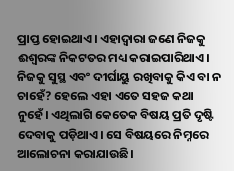ପ୍ରାପ୍ତ ହୋଇଥାଏ। ଏହାଦ୍ୱାରା ଜଣେ ନିଜକୁ ଈଶ୍ୱରଙ୍କ ନିକଟତର ମଧ୍ୟ କରାଇପାରିଥାଏ। ନିଜକୁ ସୁସ୍ଥ ଏବଂ ଦୀର୍ଘାୟୁ ରଖିବାକୁ କିଏ ବା ନ ଚାହେଁ? ହେଲେ ଏହା ଏତେ ସହଜ କଥା ନୁହେଁ। ଏଥିଲାଗି କେତେକ ବିଷୟ ପ୍ରତି ଦୃଷ୍ଟି ଦେବାକୁ ପଡ଼ିଥାଏ। ସେ ବିଷୟରେ ନିମ୍ନରେ ଆଲୋଚନା କରାଯାଉଛି।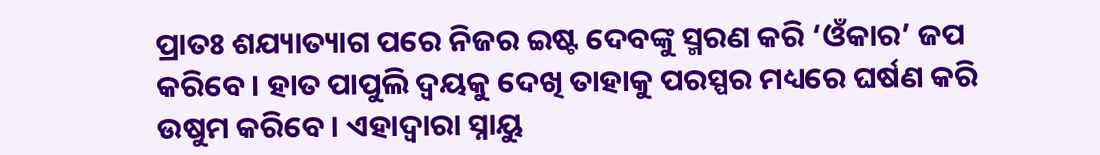ପ୍ରାତଃ ଶଯ୍ୟାତ୍ୟାଗ ପରେ ନିଜର ଇଷ୍ଟ ଦେବଙ୍କୁ ସ୍ମରଣ କରି ‘ଓଁକାର’ ଜପ କରିବେ। ହାତ ପାପୁଲି ଦ୍ୱୟକୁ ଦେଖି ତାହାକୁ ପରସ୍ପର ମଧ୍ୟରେ ଘର୍ଷଣ କରି ଉଷୁମ କରିବେ। ଏହାଦ୍ୱାରା ସ୍ନାୟୁ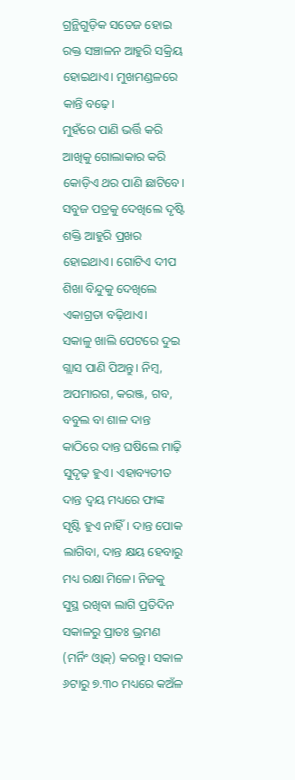ଗ୍ରନ୍ଥିଗୁଡ଼ିକ ସତେଜ ହୋଇ ରକ୍ତ ସଞ୍ଚାଳନ ଆହୁରି ସକ୍ରିୟ ହୋଇଥାଏ। ମୁଖମଣ୍ଡଳରେ କାନ୍ତି ବଢ଼େ।
ମୁହଁରେ ପାଣି ଭର୍ତ୍ତି କରି ଆଖିକୁ ଗୋଲାକାର କରି କୋଡ଼ିଏ ଥର ପାଣି ଛାଟିବେ। ସବୁଜ ପତ୍ରକୁ ଦେଖିଲେ ଦୃଷ୍ଟି ଶକ୍ତି ଆହୁରି ପ୍ରଖର ହୋଇଥାଏ। ଗୋଟିଏ ଦୀପ ଶିଖା ବିନ୍ଦୁକୁ ଦେଖିଲେ ଏକାଗ୍ରତା ବଢ଼ିଥାଏ।
ସକାଳୁ ଖାଲି ପେଟରେ ଦୁଇ ଗ୍ଲାସ ପାଣି ପିଅନ୍ତୁ। ନିମ୍ବ, ଅପମାରଗ, କରଞ୍ଜ, ଗବ, ବବୁଲ ବା ଶାଳ ଦାନ୍ତ କାଠିରେ ଦାନ୍ତ ଘଷିଲେ ମାଢ଼ି ସୁଦୃଢ଼ ହୁଏ। ଏହାବ୍ୟତୀତ ଦାନ୍ତ ଦ୍ୱୟ ମଧ୍ୟରେ ଫାଙ୍କ ସୃଷ୍ଟି ହୁଏ ନାହିଁ। ଦାନ୍ତ ପୋକ ଲାଗିବା, ଦାନ୍ତ କ୍ଷୟ ହେବାରୁ ମଧ୍ୟ ରକ୍ଷା ମିଳେ। ନିଜକୁ ସୁସ୍ଥ ରଖିବା ଲାଗି ପ୍ରତିଦିନ ସକାଳରୁ ପ୍ରାତଃ ଭ୍ରମଣ (ମର୍ନିଂ ଓ୍ବାକ୍‌) କରନ୍ତୁ। ସକାଳ ୬ଟାରୁ ୭.୩୦ ମଧ୍ୟରେ କଅଁଳ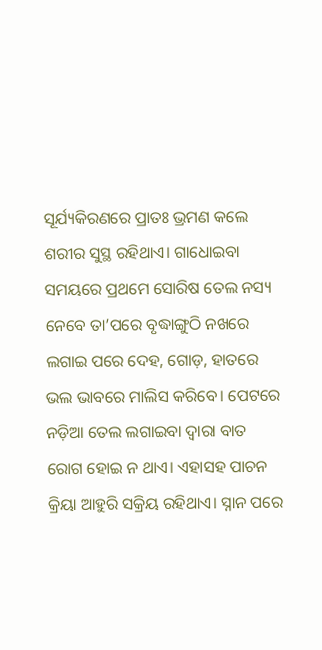ସୂର୍ଯ୍ୟକିରଣରେ ପ୍ରାତଃ ଭ୍ରମଣ କଲେ ଶରୀର ସୁସ୍ଥ ରହିଥାଏ। ଗାଧୋଇବା ସମୟରେ ପ୍ରଥମେ ସୋରିଷ ତେଲ ନସ୍ୟ ନେବେ ତା’ପରେ ବୃଦ୍ଧାଙ୍ଗୁଠି ନଖରେ ଲଗାଇ ପରେ ଦେହ, ଗୋଡ଼, ହାତରେ ଭଲ ଭାବରେ ମାଲିସ କରିବେ। ପେଟରେ ନଡ଼ିଆ ତେଲ ଲଗାଇବା ଦ୍ୱାରା ବାତ ରୋଗ ହୋଇ ନ ଥାଏ। ଏହାସହ ପାଚନ କ୍ରିୟା ଆହୁରି ସକ୍ରିୟ ରହିଥାଏ। ସ୍ନାନ ପରେ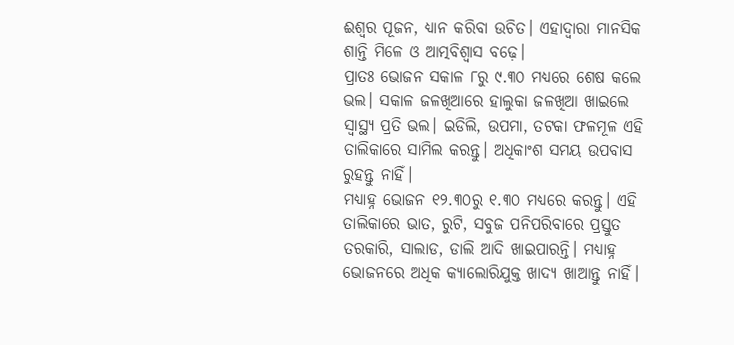ଈଶ୍ୱର ପୂଜନ, ଧ୍ୟାନ କରିବା ଉଚିତ। ଏହାଦ୍ୱାରା ମାନସିକ ଶାନ୍ତି ମିଳେ ଓ ଆତ୍ମବିଶ୍ୱାସ ବଢ଼େ।
ପ୍ରାତଃ ଭୋଜନ ସକାଳ ୮ରୁ ୯.୩୦ ମଧ୍ୟରେ ଶେଷ କଲେ ଭଲ। ସକାଳ ଜଳଖିଆରେ ହାଲୁକା ଜଳଖିଆ ଖାଇଲେ ସ୍ବାସ୍ଥ୍ୟ ପ୍ରତି ଭଲ। ଇଡିଲି, ଉପମା, ତଟକା ଫଳମୂଳ ଏହି ତାଲିକାରେ ସାମିଲ କରନ୍ତୁ। ଅଧିକାଂଶ ସମୟ ଉପବାସ ରୁହନ୍ତୁ ନାହିଁ।
ମଧ୍ୟାହ୍ନ ଭୋଜନ ୧୨.୩୦ରୁ ୧.୩୦ ମଧ୍ୟରେ କରନ୍ତୁ। ଏହି ତାଲିକାରେ ଭାତ, ରୁଟି, ସବୁଜ ପନିପରିବାରେ ପ୍ରସ୍ତୁତ ତରକାରି, ସାଲାଡ, ଡାଲି ଆଦି ଖାଇପାରନ୍ତି। ମଧ୍ୟାହ୍ନ ଭୋଜନରେ ଅଧିକ କ୍ୟାଲୋରିଯୁକ୍ତ ଖାଦ୍ୟ ଖାଆନ୍ତୁ ନାହିଁ।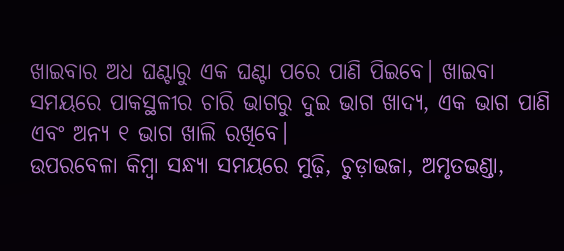ଖାଇବାର ଅଧ ଘଣ୍ଟାରୁ ଏକ ଘଣ୍ଟା ପରେ ପାଣି ପିଇବେ। ଖାଇବା ସମୟରେ ପାକସ୍ଥଳୀର ଚାରି ଭାଗରୁ ଦୁଇ ଭାଗ ଖାଦ୍ୟ, ଏକ ଭାଗ ପାଣି ଏବଂ ଅନ୍ୟ ୧ ଭାଗ ଖାଲି ରଖିବେ।
ଉପରବେଳା କିମ୍ବା ସନ୍ଧ୍ୟା ସମୟରେ ମୁଢ଼ି, ଚୁଡ଼ାଭଜା, ଅମୃତଭଣ୍ଡା,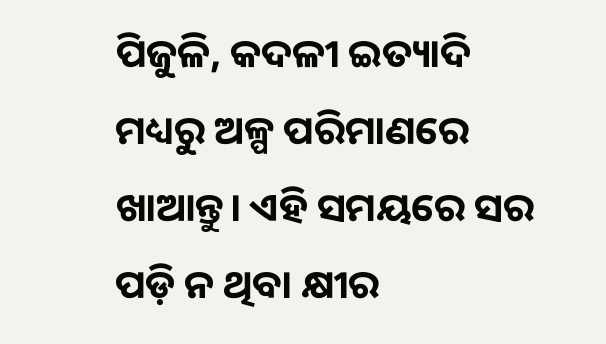ପିଜୁଳି, କଦଳୀ ଇତ୍ୟାଦି ମଧ୍ୟରୁ ଅଳ୍ପ ପରିମାଣରେ ଖାଆନ୍ତୁ। ଏହି ସମୟରେ ସର ପଡ଼ି ନ ଥିବା କ୍ଷୀର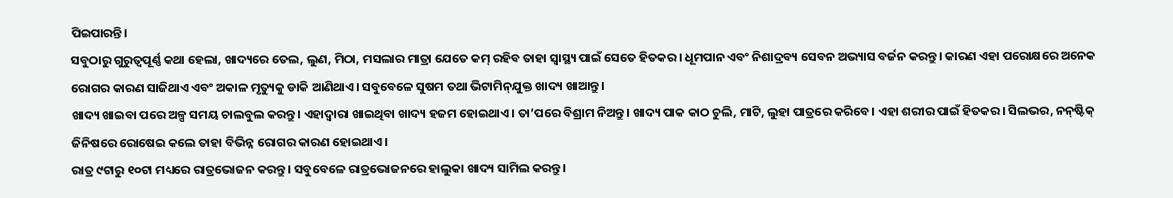ପିଇପାରନ୍ତି।
ସବୁଠାରୁ ଗୁରୁତ୍ୱପୂର୍ଣ୍ଣ କଥା ହେଲା, ଖାଦ୍ୟରେ ତେଲ, ଲୁଣ, ମିଠା, ମସଲାର ମାତ୍ରା ଯେତେ କମ୍‌ ରହିବ ତାହା ସ୍ବାସ୍ଥ୍ୟ ପାଇଁ ସେତେ ହିତକର। ଧୂମପାନ ଏବଂ ନିଶାଦ୍ରବ୍ୟ ସେବନ ଅଭ୍ୟାସ ବର୍ଜନ କରନ୍ତୁ। କାରଣ ଏହା ପରୋକ୍ଷରେ ଅନେକ ରୋଗର କାରଣ ସାଜିଥାଏ ଏବଂ ଅକାଳ ମୃତ୍ୟୁକୁ ଡାକି ଆଣିଥାଏ। ସବୁବେଳେ ସୁଷମ ତଥା ଭିଟାମିନ୍‌ଯୁକ୍ତ ଖାଦ୍ୟ ଖାଆନ୍ତୁ।
ଖାଦ୍ୟ ଖାଇବା ପରେ ଅଳ୍ପ ସମୟ ଚାଲବୁଲ କରନ୍ତୁ। ଏହାଦ୍ୱାରା ଖାଇଥିବା ଖାଦ୍ୟ ହଜମ ହୋଇଥାଏ। ତା’ପରେ ବିଶ୍ରାମ ନିଅନ୍ତୁ। ଖାଦ୍ୟ ପାକ କାଠ ଚୁଲି, ମାଟି, ଲୁହା ପାତ୍ରରେ କରିବେ। ଏହା ଶରୀର ପାଇଁ ହିତକର। ସିଲଭର, ନନ୍‌ଷ୍ଟିକ୍‌ ଜିନିଷରେ ରୋଷେଇ କଲେ ତାହା ବିଭିନ୍ନ ରୋଗର କାରଣ ହୋଇଥାଏ।
ରାତ୍ର ୯ଟାରୁ ୧୦ଟା ମଧ୍ୟରେ ରାତ୍ରଭୋଜନ କରନ୍ତୁ। ସବୁବେଳେ ରାତ୍ରଭୋଜନରେ ହାଲୁକା ଖାଦ୍ୟ ସାମିଲ କରନ୍ତୁ।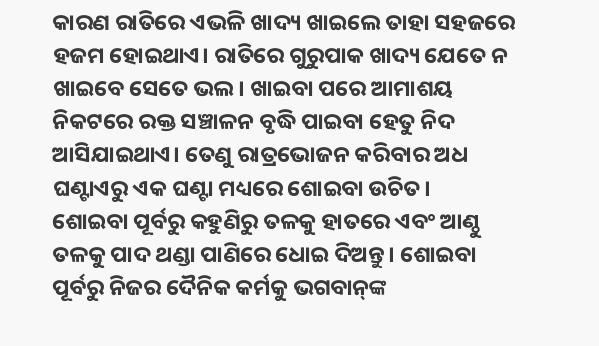କାରଣ ରାତିରେ ଏଭଳି ଖାଦ୍ୟ ଖାଇଲେ ତାହା ସହଜରେ ହଜମ ହୋଇଥାଏ। ରାତିରେ ଗୁରୁପାକ ଖାଦ୍ୟ ଯେତେ ନ ଖାଇବେ ସେତେ ଭଲ। ଖାଇବା ପରେ ଆମାଶୟ ନିକଟରେ ରକ୍ତ ସଞ୍ଚାଳନ ବୃଦ୍ଧି ପାଇବା ହେତୁ ନିଦ ଆସିଯାଇଥାଏ। ତେଣୁ ରାତ୍ରଭୋଜନ କରିବାର ଅଧ ଘଣ୍ଟାଏରୁ ଏକ ଘଣ୍ଟା ମଧ୍ୟରେ ଶୋଇବା ଉଚିତ।
ଶୋଇବା ପୂର୍ବରୁ କହୁଣିରୁ ତଳକୁ ହାତରେ ଏବଂ ଆଣ୍ଠୁ ତଳକୁ ପାଦ ଥଣ୍ଡା ପାଣିରେ ଧୋଇ ଦିଅନ୍ତୁ। ଶୋଇବା ପୂର୍ବରୁ ନିଜର ଦୈନିକ କର୍ମକୁ ଭଗବାନ୍‌ଙ୍କ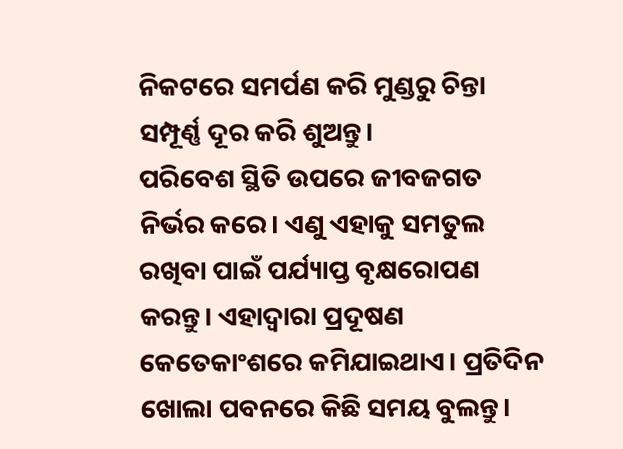ନିକଟରେ ସମର୍ପଣ କରି ମୁଣ୍ଡରୁ ଚିନ୍ତା ସମ୍ପୂର୍ଣ୍ଣ ଦୂର କରି ଶୁଅନ୍ତୁ।
ପରିବେଶ ସ୍ଥିତି ଉପରେ ଜୀବଜଗତ ନିର୍ଭର କରେ। ଏଣୁ ଏହାକୁ ସମତୁଲ ରଖିବା ପାଇଁ ପର୍ଯ୍ୟାପ୍ତ ବୃକ୍ଷରୋପଣ କରନ୍ତୁ। ଏହାଦ୍ୱାରା ପ୍ରଦୂଷଣ କେତେକାଂଶରେ କମିଯାଇଥାଏ। ପ୍ରତିଦିନ ଖୋଲା ପବନରେ କିଛି ସମୟ ବୁଲନ୍ତୁ।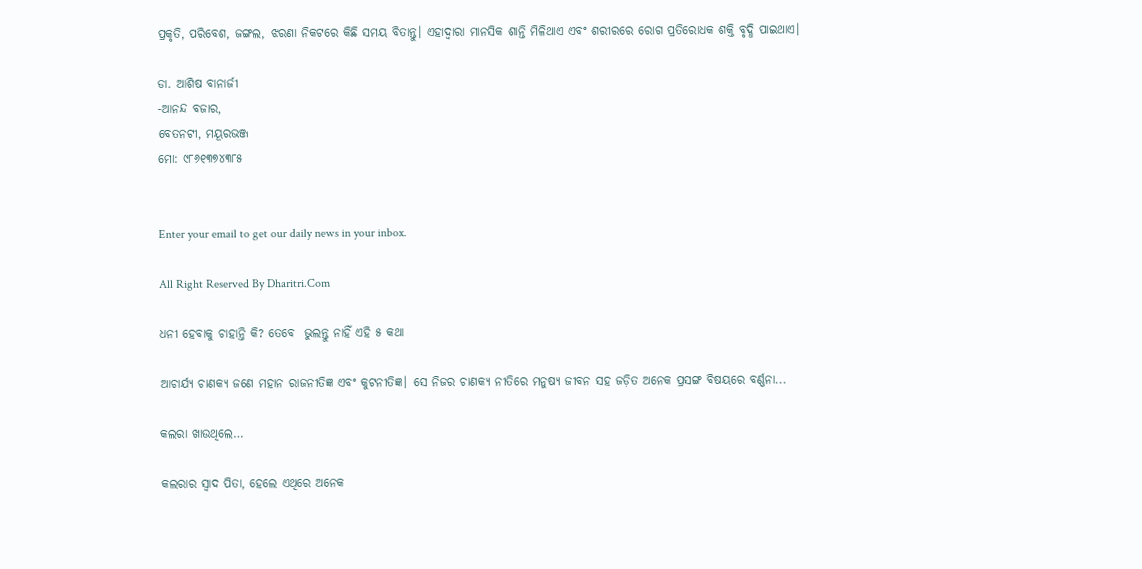ପ୍ରକୃତି, ପରିବେଶ, ଜଙ୍ଗଲ, ଝରଣା ନିକଟରେ କିଛି ସମୟ ବିତାନ୍ତୁ। ଏହାଦ୍ୱାରା ମାନସିକ ଶାନ୍ତି ମିଳିଥାଏ ଏବଂ ଶରୀରରେ ରୋଗ ପ୍ରତିରୋଧକ ଶକ୍ତି ବୃଦ୍ଧି ପାଇଥାଏ।

ଡା. ଆଶିଷ ବାନାର୍ଜୀ
-ଆନନ୍ଦ ବଜାର,
ବେତନଟୀ, ମୟୂରଭଞ୍ଜ
ମୋ: ୯୮୬୧୩୭୪୩୮୫


Enter your email to get our daily news in your inbox.

All Right Reserved By Dharitri.Com

ଧନୀ ହେବାକୁ ଚାହାନ୍ତି କି? ତେବେ  ଭୁଲନ୍ତୁ ନାହିଁ ଏହି ୫ କଥା

ଆଚାର୍ଯ୍ୟ ଚାଣକ୍ୟ ଜଣେ ମହାନ ରାଜନୀତିଜ୍ଞ ଏବଂ କୁଟନୀତିଜ୍ଞ। ସେ ନିଜର ଚାଣକ୍ୟ ନୀତିରେ ମନୁଷ୍ୟ ଜୀବନ ସହ ଜଡ଼ିତ ଅନେକ ପ୍ରସଙ୍ଗ ବିଷୟରେ ବର୍ଣ୍ଣନା...

କଲରା ଖାଉଥିଲେ…

କଲରାର ସ୍ବାଦ ପିତା, ହେଲେ ଏଥିରେ ଅନେକ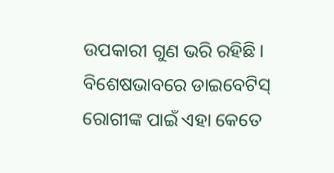ଉପକାରୀ ଗୁଣ ଭରି ରହିଛି। ବିଶେଷଭାବରେ ଡାଇବେଟିସ୍‌ ରୋଗୀଙ୍କ ପାଇଁ ଏହା କେତେ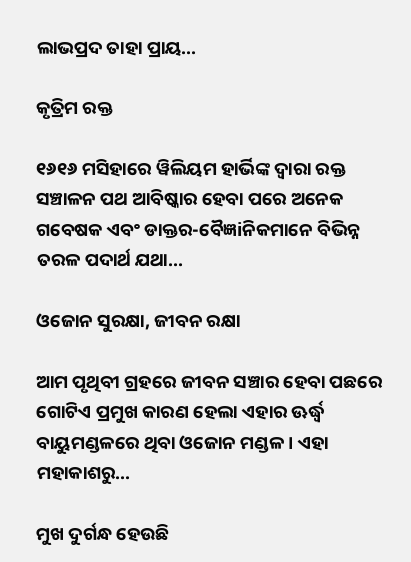ଲାଭପ୍ରଦ ତାହା ପ୍ରାୟ...

କୃତ୍ରିମ ରକ୍ତ

୧୬୧୬ ମସିହାରେ ୱିଲିୟମ ହାର୍ଭିଙ୍କ ଦ୍ୱାରା ରକ୍ତ ସଞ୍ଚାଳନ ପଥ ଆବିଷ୍କାର ହେବା ପରେ ଅନେକ ଗବେଷକ ଏବଂ ଡାକ୍ତର-ବୈଜ୍ଞiନିକମାନେ ବିଭିନ୍ନ ତରଳ ପଦାର୍ଥ ଯଥା...

ଓଜୋନ ସୁରକ୍ଷା, ଜୀବନ ରକ୍ଷା

ଆମ ପୃଥିବୀ ଗ୍ରହରେ ଜୀବନ ସଞ୍ଚାର ହେବା ପଛରେ ଗୋଟିଏ ପ୍ରମୁଖ କାରଣ ହେଲା ଏହାର ଊର୍ଦ୍ଧ୍ୱ ବାୟୁମଣ୍ଡଳରେ ଥିବା ଓଜୋନ ମଣ୍ଡଳ। ଏହା ମହାକାଶରୁ...

ମୁଖ ଦୁର୍ଗନ୍ଧ ହେଉଛି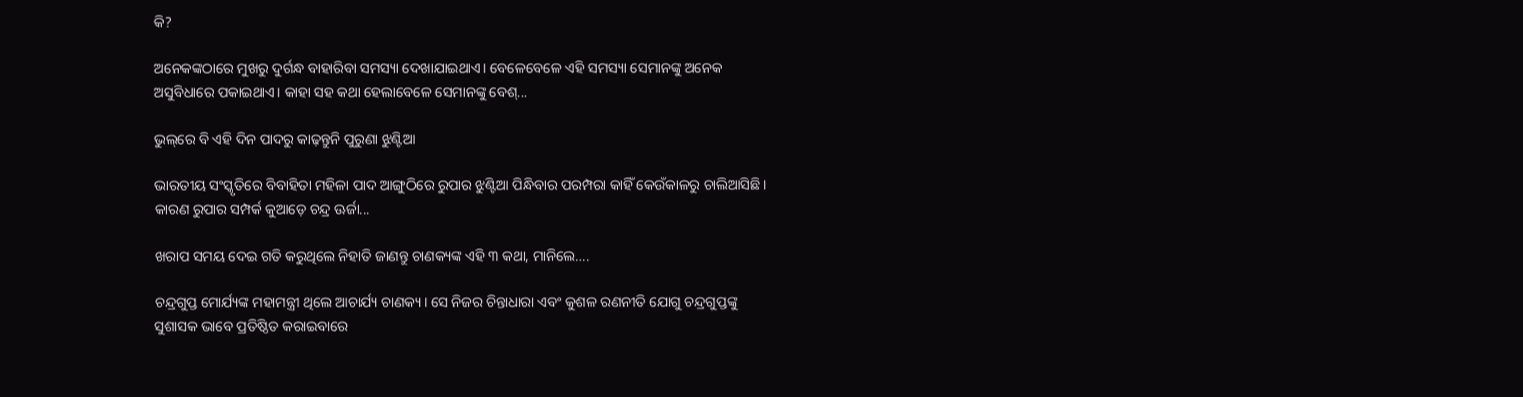କି?

ଅନେକଙ୍କଠାରେ ମୁଖରୁ ଦୁର୍ଗନ୍ଧ ବାହାରିବା ସମସ୍ୟା ଦେଖାଯାଇଥାଏ। ବେଳେବେଳେ ଏହି ସମସ୍ୟା ସେମାନଙ୍କୁ ଅନେକ ଅସୁବିଧାରେ ପକାଇଥାଏ। କାହା ସହ କଥା ହେଲାବେଳେ ସେମାନଙ୍କୁ ବେଶ୍‌...

ଭୁଲ୍‌ରେ ବି ଏହି ଦିନ ପାଦରୁ କାଢ଼ନ୍ତୁନି ପୁରୁଣା ଝୁଣ୍ଟିଆ

ଭାରତୀୟ ସଂସ୍କୃତିରେ ବିବାହିତା ମହିଳା ପାଦ ଆଙ୍ଗୁଠିରେ ରୁପାର ଝୁଣ୍ଟିଆ ପିନ୍ଧିବାର ପରମ୍ପରା କାହିଁ କେଉଁକାଳରୁ ଚାଲିଆସିଛି। କାରଣ ରୁପାର ସମ୍ପର୍କ କୁଆଡ଼େ ଚନ୍ଦ୍ର ଊର୍ଜା...

ଖରାପ ସମୟ ଦେଇ ଗତି କରୁଥିଲେ ନିହାତି ଜାଣନ୍ତୁ ଚାଣକ୍ୟଙ୍କ ଏହି ୩ କଥା, ମାନିଲେ….

ଚନ୍ଦ୍ରଗୁପ୍ତ ମୋର୍ଯ୍ୟଙ୍କ ମହାମନ୍ତ୍ରୀ ଥିଲେ ଆଚାର୍ଯ୍ୟ ଚାଣକ୍ୟ। ସେ ନିଜର ଚିନ୍ତାଧାରା ଏବଂ କୁଶଳ ରଣନୀତି ଯୋଗୁ ଚନ୍ଦ୍ରଗୁପ୍ତଙ୍କୁ ସୁଶାସକ ଭାବେ ପ୍ରତିଷ୍ଠିତ କରାଇବାରେ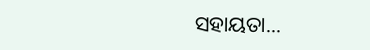ସହାୟତା...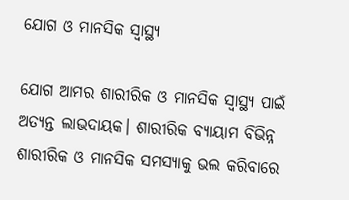ଯୋଗ ଓ ମାନସିକ ସ୍ବାସ୍ଥ୍ୟ

ଯୋଗ ଆମର ଶାରୀରିକ ଓ ମାନସିକ ସ୍ବାସ୍ଥ୍ୟ ପାଇଁ ଅତ୍ୟନ୍ତ ଲାଭଦାୟକ। ଶାରୀରିକ ବ୍ୟାୟାମ ବିଭିନ୍ନ ଶାରୀରିକ ଓ ମାନସିକ ସମସ୍ୟାକୁ ଭଲ କରିବାରେ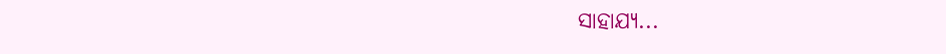ସାହାଯ୍ୟ...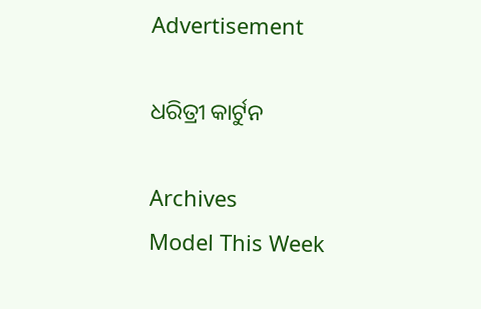Advertisement

ଧରିତ୍ରୀ କାର୍ଟୁନ

Archives
Model This Week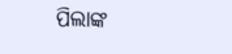ପିଲାଙ୍କ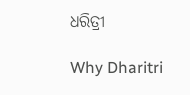ଧରିତ୍ରୀ

Why Dharitri